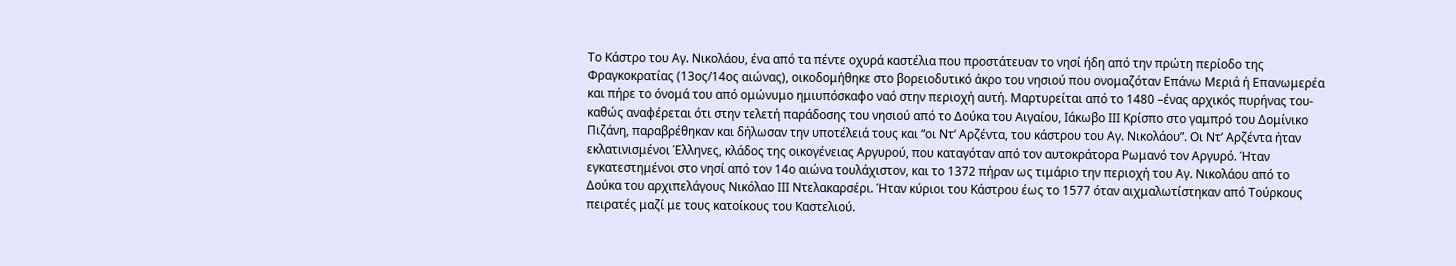Το Κάστρο του Αγ. Νικολάου, ένα από τα πέντε οχυρά καστέλια που προστάτευαν το νησί ήδη από την πρώτη περίοδο της Φραγκοκρατίας (13ος/14ος αιώνας), οικοδομήθηκε στο βορειοδυτικό άκρο του νησιού που ονομαζόταν Επάνω Μεριά ή Επανωμερέα και πήρε το όνομά του από ομώνυμο ημιυπόσκαφο ναό στην περιοχή αυτή. Μαρτυρείται από το 1480 –ένας αρχικός πυρήνας του- καθώς αναφέρεται ότι στην τελετή παράδοσης του νησιού από το Δούκα του Αιγαίου, Ιάκωβο ΙΙΙ Κρίσπο στο γαμπρό του Δομίνικο Πιζάνη, παραβρέθηκαν και δήλωσαν την υποτέλειά τους και “οι Ντ’ Αρζέντα, του κάστρου του Αγ. Νικολάου”. Οι Ντ’ Αρζέντα ήταν εκλατινισμένοι Έλληνες, κλάδος της οικογένειας Αργυρού, που καταγόταν από τον αυτοκράτορα Ρωμανό τον Αργυρό. Ήταν εγκατεστημένοι στο νησί από τον 14ο αιώνα τουλάχιστον, και το 1372 πήραν ως τιμάριο την περιοχή του Αγ. Νικολάου από το Δούκα του αρχιπελάγους Νικόλαο ΙΙΙ Ντελακαρσέρι. Ήταν κύριοι του Κάστρου έως το 1577 όταν αιχμαλωτίστηκαν από Τούρκους πειρατές μαζί με τους κατοίκους του Καστελιού.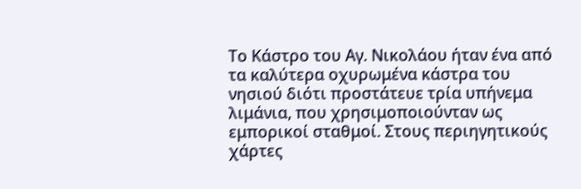Το Κάστρο του Αγ. Νικολάου ήταν ένα από τα καλύτερα οχυρωμένα κάστρα του νησιού διότι προστάτευε τρία υπήνεμα λιμάνια, που χρησιμοποιούνταν ως εμπορικοί σταθμοί. Στους περιηγητικούς χάρτες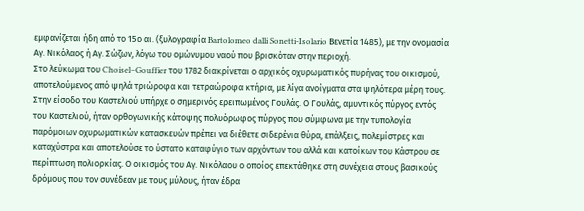εμφανίζεται ήδη από το 15ο αι. (ξυλογραφία Bartolomeo dalli Sonetti-Isolario Βενετία 1485), με την ονομασία Αγ. Νικόλαος ή Αγ. Σώζων, λόγω του ομώνυμου ναού που βρισκόταν στην περιοχή.
Στο λεύκωμα του Choisel–Gouffier του 1782 διακρίνεται ο αρχικός οχυρωματικός πυρήνας του οικισμού, αποτελούμενος από ψηλά τριώροφα και τετραώροφα κτήρια, με λίγα ανοίγματα στα ψηλότερα μέρη τους. Στην είσοδο του Καστελιού υπήρχε ο σημερινός ερειπωμένος Γουλάς. Ο Γουλάς, αμυντικός πύργος εντός του Καστελιού, ήταν ορθογωνικής κάτοψης πολυόρωφος πύργος που σύμφωνα με την τυπολογία παρόμοιων οχυρωματικών κατασκευών πρέπει να διέθετε σιδερένια θύρα, επάλξεις, πολεμίστρες και καταχύστρα και αποτελούσε το ύστατο καταφύγιο των αρχόντων του αλλά και κατοίκων του Κάστρου σε περίπτωση πολιορκίας. Ο οικισμός του Αγ. Νικόλαου ο οποίος επεκτάθηκε στη συνέχεια στους βασικούς δρόμους που τον συνέδεαν με τους μύλους, ήταν έδρα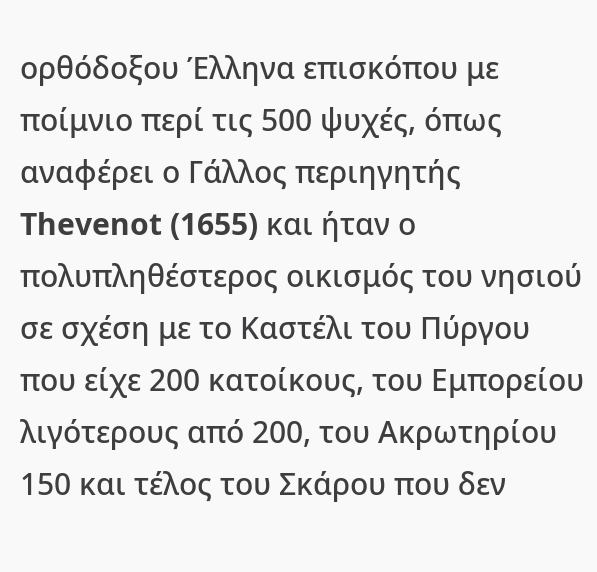ορθόδοξου Έλληνα επισκόπου με ποίμνιο περί τις 500 ψυχές, όπως αναφέρει ο Γάλλος περιηγητής Thevenot (1655) και ήταν ο πολυπληθέστερος οικισμός του νησιού σε σχέση με το Καστέλι του Πύργου που είχε 200 κατοίκους, του Εμπορείου λιγότερους από 200, του Ακρωτηρίου 150 και τέλος του Σκάρου που δεν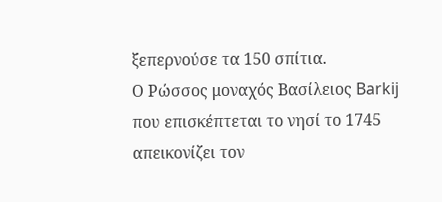ξεπερνούσε τα 150 σπίτια.
Ο Ρώσσος μοναχός Βασίλειος Barkij που επισκέπτεται το νησί το 1745 απεικονίζει τον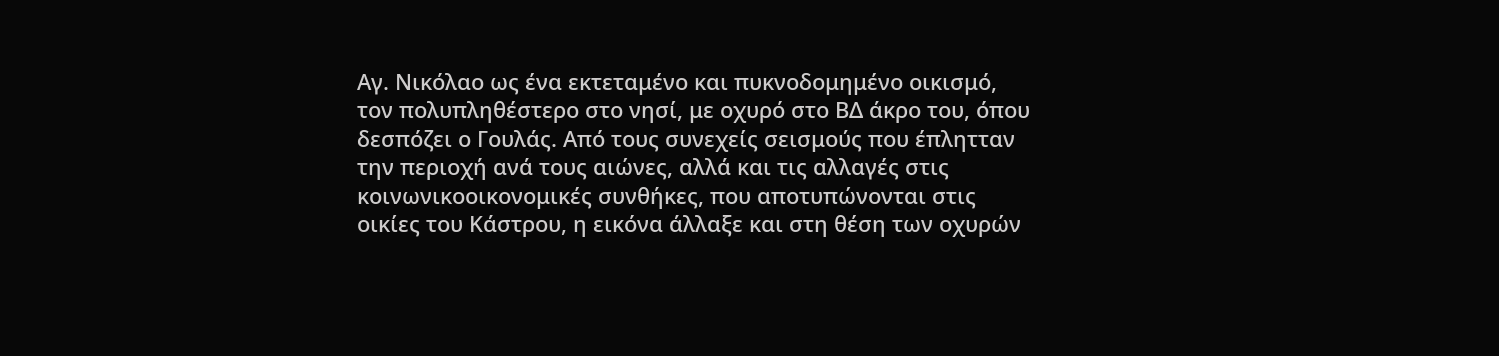Αγ. Νικόλαο ως ένα εκτεταμένο και πυκνοδομημένο οικισμό, τον πολυπληθέστερο στο νησί, με οχυρό στο ΒΔ άκρο του, όπου δεσπόζει ο Γουλάς. Από τους συνεχείς σεισμούς που έπλητταν την περιοχή ανά τους αιώνες, αλλά και τις αλλαγές στις κοινωνικοοικονομικές συνθήκες, που αποτυπώνονται στις οικίες του Κάστρου, η εικόνα άλλαξε και στη θέση των οχυρών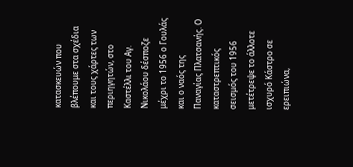κατασκευών που βλέπουμε στα σχέδια και τους χάρτες των περιηγητών, στο Καστέλλι του Αγ. Νικολάου δέσποζε μέχρι το 1956 ο Γουλάς και ο ναός της Παναγίας Πλατσανής. Ο καταστρεπτικός σεισμός του 1956 μετέτρεψε το άλλοτε ισχυρό Κάστρο σε ερειπιώνα,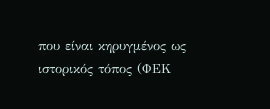που είναι κηρυγμένος ως ιστορικός τόπος (ΦΕΚ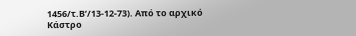1456/τ.Β’/13-12-73). Από το αρχικό Κάστρο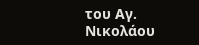του Αγ. Νικολάου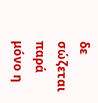δε σώζεται παρά μόνο η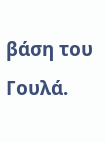βάση του Γουλά.